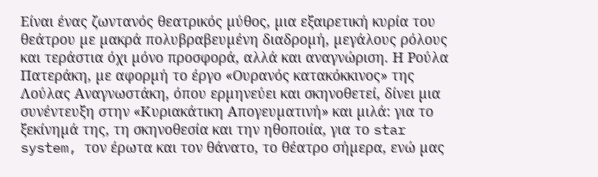Είναι ένας ζωντανός θεατρικός µύθος, µια εξαιρετική κυρία του θεάτρου µε µακρά πολυβραβευµένη διαδροµή, µεγάλους ρόλους και τεράστια όχι µόνο προσφορά, αλλά και αναγνώριση. Η Ρούλα Πατεράκη, µε αφορµή το έργο «Ουρανός κατακόκκινος» της Λούλας Αναγνωστάκη, όπου ερµηνεύει και σκηνοθετεί, δίνει µια συνέντευξη στην «Κυριακάτικη Απογευµατινή» και µιλά: για το ξεκίνηµά της, τη σκηνοθεσία και την ηθοποιία, για το star system, τον έρωτα και τον θάνατο, το θέατρο σήµερα, ενώ µας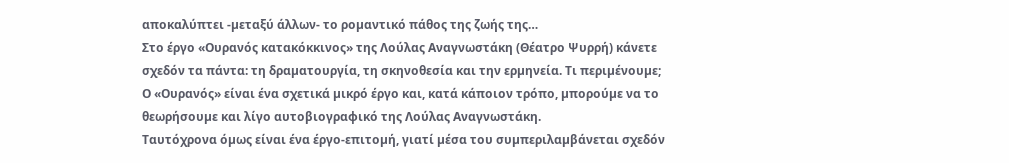αποκαλύπτει -µεταξύ άλλων- το ροµαντικό πάθος της ζωής της…
Στο έργο «Ουρανός κατακόκκινος» της Λούλας Αναγνωστάκη (Θέατρο Ψυρρή) κάνετε σχεδόν τα πάντα: τη δραµατουργία, τη σκηνοθεσία και την ερµηνεία. Τι περιµένουµε;
Ο «Ουρανός» είναι ένα σχετικά µικρό έργο και, κατά κάποιον τρόπο, µπορούµε να το θεωρήσουµε και λίγο αυτοβιογραφικό της Λούλας Αναγνωστάκη.
Ταυτόχρονα όµως είναι ένα έργο-επιτοµή, γιατί µέσα του συµπεριλαµβάνεται σχεδόν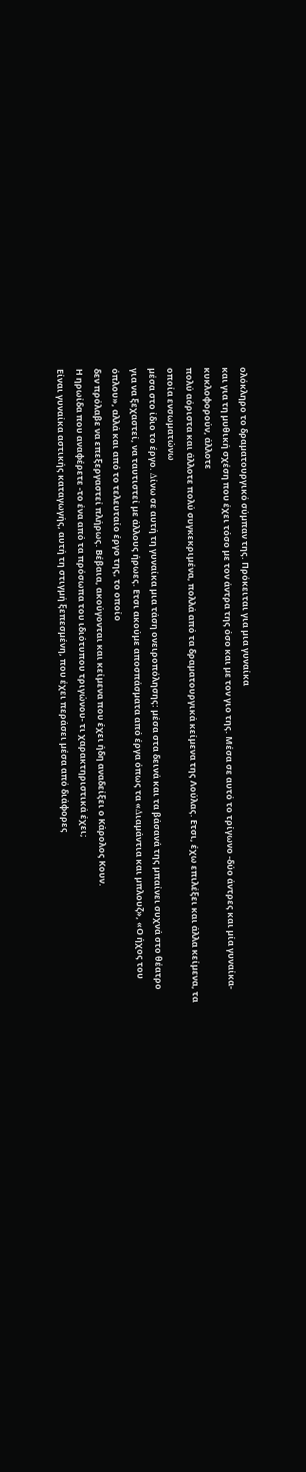ολόκληρο το δραµατουργικό σύµπαν της. Πρόκειται για µια γυναίκα
και για τη µυθική σχέση που έχει τόσο µε τον άντρα της όσο και µε τον γιο της. Μέσα σε αυτό το τρίγωνο -δύο άντρες και µία γυναίκα- κυκλοφορούν, άλλοτε
πολύ αόριστα και άλλοτε πολύ συγκεκριµένα, πολλά από τα δραµατουργικά κείµενα της Λούλας. Ετσι, έχω επιλέξει και άλλα κείµενα, τα οποία ενσωµατώνω
µέσα στο ίδιο το έργο. ∆ίνω σε αυτή τη γυναίκα µια τάση ονειροπόλησης: µέσα στα δεινά και τα βάσανά της µπαίνει συχνά στο θέατρο για να ξεχαστεί, να ταυτιστεί µε άλλους ήρωες. Ετσι ακούµε αποσπάσµατα από έργα όπως τα «∆ιαµάντια και µπλουζ», «Ο ήχος του όπλου», αλλά και από το τελευταίο έργο της, το οποίο
δεν πρόλαβε να επεξεργαστεί πλήρως. Βέβαια, ακούγονται και κείµενα που έχει ήδη αναδείξει ο Κάρολος Κουν.
Η ηρωίδα που αναφέρετε -το ένα από τα πρόσωπα του ιδιότυπου τριγώνου- τι χαρακτηριστικά έχει;
Είναι γυναίκα αστικής καταγωγής, αυτή τη στιγµή ξεπεσµένη, που έχει περάσει µέσα από διάφορες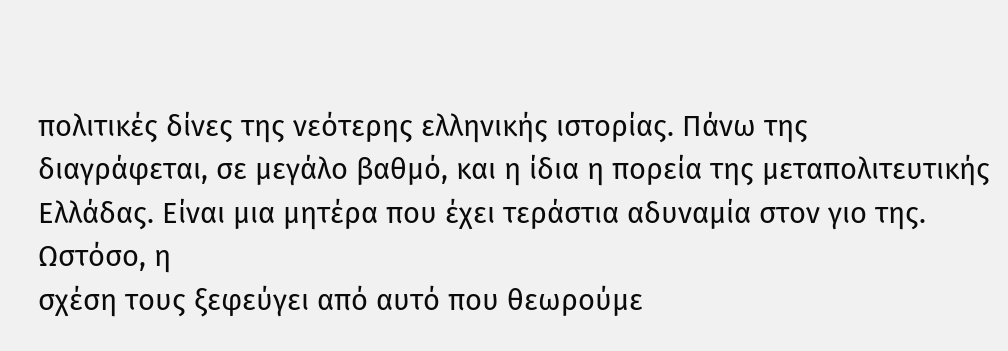πολιτικές δίνες της νεότερης ελληνικής ιστορίας. Πάνω της
διαγράφεται, σε µεγάλο βαθµό, και η ίδια η πορεία της µεταπολιτευτικής Ελλάδας. Είναι µια µητέρα που έχει τεράστια αδυναµία στον γιο της. Ωστόσο, η
σχέση τους ξεφεύγει από αυτό που θεωρούµε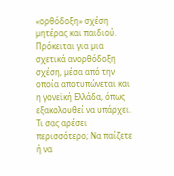«ορθόδοξη» σχέση µητέρας και παιδιού. Πρόκειται για µια σχετικά ανορθόδοξη σχέση, µέσα από την οποία αποτυπώνεται και η γονεϊκή Ελλάδα, όπως εξακολουθεί να υπάρχει.
Τι σας αρέσει περισσότερο; Να παίζετε ή να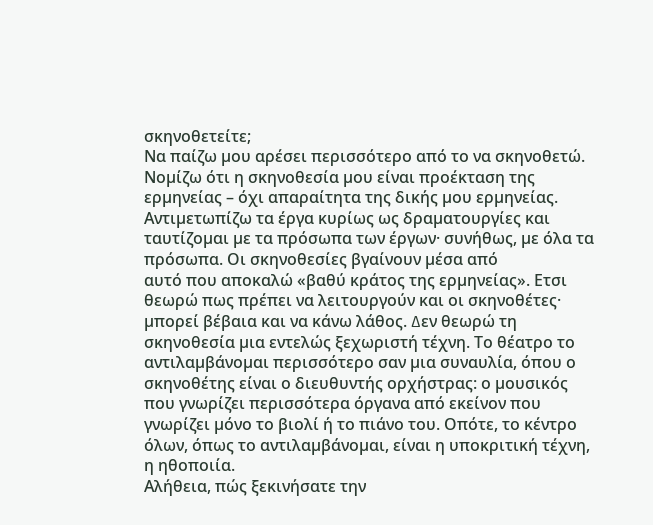σκηνοθετείτε;
Να παίζω µου αρέσει περισσότερο από το να σκηνοθετώ. Νοµίζω ότι η σκηνοθεσία µου είναι προέκταση της ερµηνείας – όχι απαραίτητα της δικής µου ερµηνείας.
Αντιµετωπίζω τα έργα κυρίως ως δραµατουργίες και ταυτίζοµαι µε τα πρόσωπα των έργων· συνήθως, µε όλα τα πρόσωπα. Οι σκηνοθεσίες βγαίνουν µέσα από
αυτό που αποκαλώ «βαθύ κράτος της ερµηνείας». Ετσι θεωρώ πως πρέπει να λειτουργούν και οι σκηνοθέτες· µπορεί βέβαια και να κάνω λάθος. ∆εν θεωρώ τη
σκηνοθεσία µια εντελώς ξεχωριστή τέχνη. Το θέατρο το αντιλαµβάνοµαι περισσότερο σαν µια συναυλία, όπου ο σκηνοθέτης είναι ο διευθυντής ορχήστρας: ο µουσικός που γνωρίζει περισσότερα όργανα από εκείνον που γνωρίζει µόνο το βιολί ή το πιάνο του. Οπότε, το κέντρο όλων, όπως το αντιλαµβάνοµαι, είναι η υποκριτική τέχνη, η ηθοποιία.
Αλήθεια, πώς ξεκινήσατε την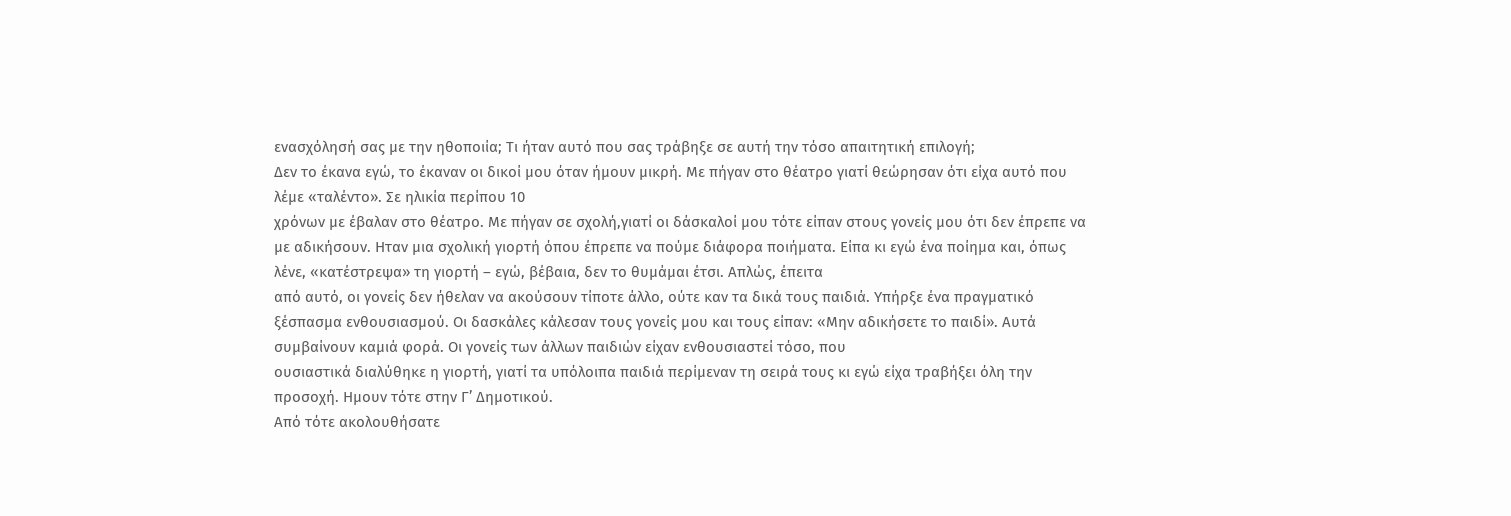ενασχόλησή σας µε την ηθοποιία; Τι ήταν αυτό που σας τράβηξε σε αυτή την τόσο απαιτητική επιλογή;
∆εν το έκανα εγώ, το έκαναν οι δικοί µου όταν ήµουν µικρή. Με πήγαν στο θέατρο γιατί θεώρησαν ότι είχα αυτό που λέµε «ταλέντο». Σε ηλικία περίπου 10
χρόνων µε έβαλαν στο θέατρο. Με πήγαν σε σχολή,γιατί οι δάσκαλοί µου τότε είπαν στους γονείς µου ότι δεν έπρεπε να µε αδικήσουν. Ηταν µια σχολική γιορτή όπου έπρεπε να πούµε διάφορα ποιήµατα. Είπα κι εγώ ένα ποίηµα και, όπως λένε, «κατέστρεψα» τη γιορτή – εγώ, βέβαια, δεν το θυµάµαι έτσι. Απλώς, έπειτα
από αυτό, οι γονείς δεν ήθελαν να ακούσουν τίποτε άλλο, ούτε καν τα δικά τους παιδιά. Υπήρξε ένα πραγµατικό ξέσπασµα ενθουσιασµού. Οι δασκάλες κάλεσαν τους γονείς µου και τους είπαν: «Μην αδικήσετε το παιδί». Αυτά συµβαίνουν καµιά φορά. Οι γονείς των άλλων παιδιών είχαν ενθουσιαστεί τόσο, που
ουσιαστικά διαλύθηκε η γιορτή, γιατί τα υπόλοιπα παιδιά περίµεναν τη σειρά τους κι εγώ είχα τραβήξει όλη την προσοχή. Ηµουν τότε στην Γ’ ∆ηµοτικού.
Από τότε ακολουθήσατε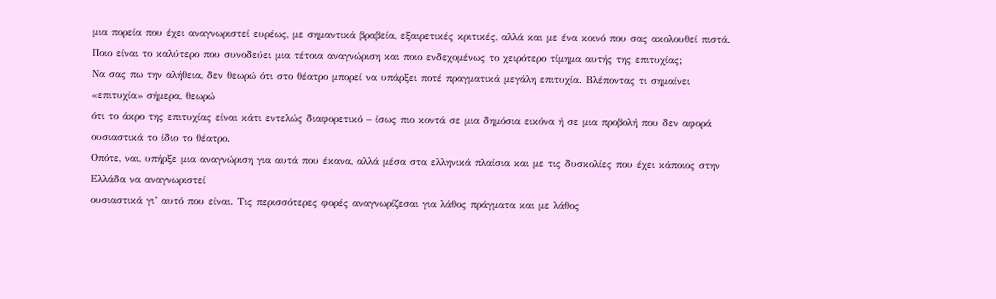µια πορεία που έχει αναγνωριστεί ευρέως, µε σηµαντικά βραβεία, εξαιρετικές κριτικές, αλλά και µε ένα κοινό που σας ακολουθεί πιστά. Ποιο είναι το καλύτερο που συνοδεύει µια τέτοια αναγνώριση και ποιο ενδεχοµένως το χειρότερο τίµηµα αυτής της επιτυχίας;
Να σας πω την αλήθεια, δεν θεωρώ ότι στο θέατρο µπορεί να υπάρξει ποτέ πραγµατικά µεγάλη επιτυχία. Βλέποντας τι σηµαίνει «επιτυχία» σήµερα, θεωρώ
ότι το άκρο της επιτυχίας είναι κάτι εντελώς διαφορετικό – ίσως πιο κοντά σε µια δηµόσια εικόνα ή σε µια προβολή που δεν αφορά ουσιαστικά το ίδιο το θέατρο.
Οπότε, ναι, υπήρξε µια αναγνώριση για αυτά που έκανα, αλλά µέσα στα ελληνικά πλαίσια και µε τις δυσκολίες που έχει κάποιος στην Ελλάδα να αναγνωριστεί
ουσιαστικά γι’ αυτό που είναι. Τις περισσότερες φορές αναγνωρίζεσαι για λάθος πράγµατα και µε λάθος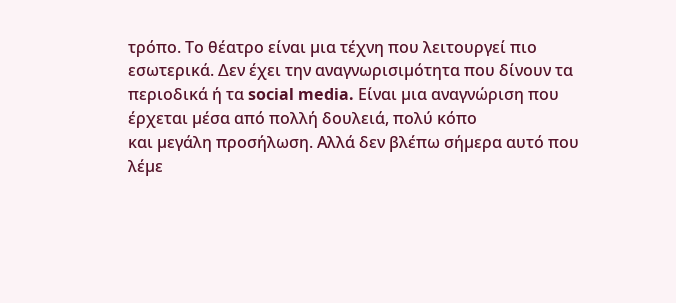τρόπο. Το θέατρο είναι µια τέχνη που λειτουργεί πιο
εσωτερικά. ∆εν έχει την αναγνωρισιµότητα που δίνουν τα περιοδικά ή τα social media. Είναι µια αναγνώριση που έρχεται µέσα από πολλή δουλειά, πολύ κόπο
και µεγάλη προσήλωση. Αλλά δεν βλέπω σήµερα αυτό που λέµε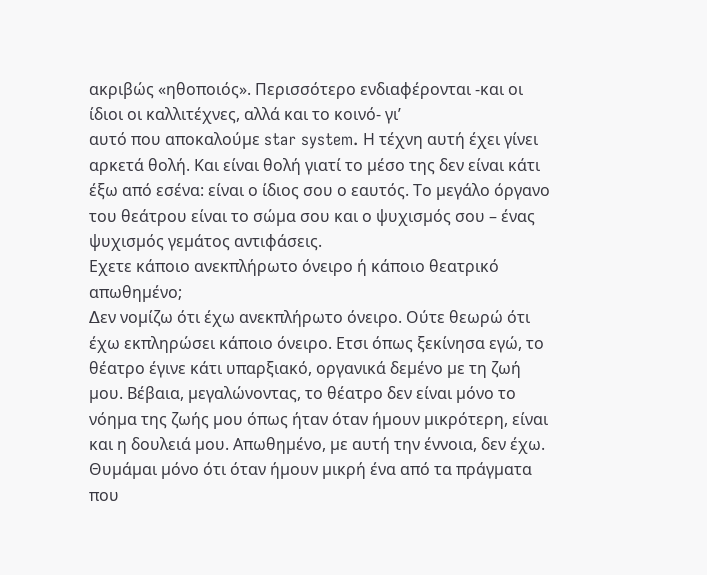ακριβώς «ηθοποιός». Περισσότερο ενδιαφέρονται -και οι ίδιοι οι καλλιτέχνες, αλλά και το κοινό- γι’
αυτό που αποκαλούµε star system. Η τέχνη αυτή έχει γίνει αρκετά θολή. Και είναι θολή γιατί το µέσο της δεν είναι κάτι έξω από εσένα: είναι ο ίδιος σου ο εαυτός. Το µεγάλο όργανο του θεάτρου είναι το σώµα σου και ο ψυχισµός σου – ένας ψυχισµός γεµάτος αντιφάσεις.
Εχετε κάποιο ανεκπλήρωτο όνειρο ή κάποιο θεατρικό απωθηµένο;
∆εν νοµίζω ότι έχω ανεκπλήρωτο όνειρο. Ούτε θεωρώ ότι έχω εκπληρώσει κάποιο όνειρο. Ετσι όπως ξεκίνησα εγώ, το θέατρο έγινε κάτι υπαρξιακό, οργανικά δεµένο µε τη ζωή µου. Βέβαια, µεγαλώνοντας, το θέατρο δεν είναι µόνο το νόηµα της ζωής µου όπως ήταν όταν ήµουν µικρότερη, είναι και η δουλειά µου. Απωθηµένο, µε αυτή την έννοια, δεν έχω. Θυµάµαι µόνο ότι όταν ήµουν µικρή ένα από τα πράγµατα που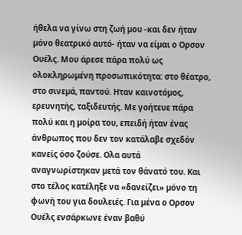ήθελα να γίνω στη ζωή µου -και δεν ήταν µόνο θεατρικό αυτό- ήταν να είµαι ο Ορσον Ουέλς. Μου άρεσε πάρα πολύ ως ολοκληρωµένη προσωπικότητα: στο θέατρο, στο σινεµά, παντού. Ηταν καινοτόµος, ερευνητής, ταξιδευτής. Με γοήτευε πάρα πολύ και η µοίρα του, επειδή ήταν ένας άνθρωπος που δεν τον κατάλαβε σχεδόν κανείς όσο ζούσε. Ολα αυτά αναγνωρίστηκαν µετά τον θάνατό του. Και στο τέλος κατέληξε να «δανείζει» µόνο τη φωνή του για δουλειές. Για µένα ο Ορσον Ουέλς ενσάρκωνε έναν βαθύ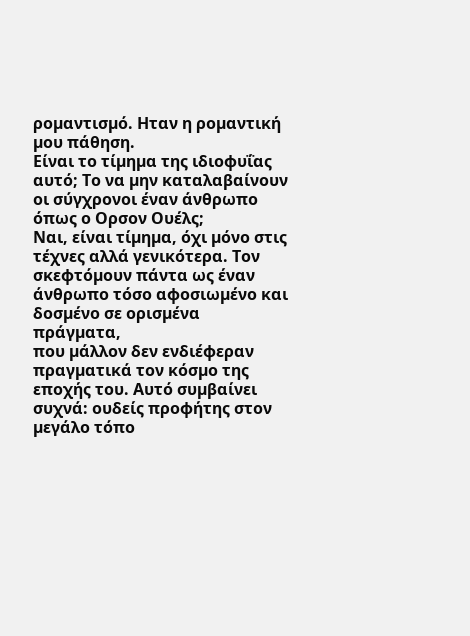ροµαντισµό. Ηταν η ροµαντική µου πάθηση.
Είναι το τίµηµα της ιδιοφυΐας αυτό; Το να µην καταλαβαίνουν οι σύγχρονοι έναν άνθρωπο όπως ο Ορσον Ουέλς;
Ναι, είναι τίµηµα, όχι µόνο στις τέχνες αλλά γενικότερα. Τον σκεφτόµουν πάντα ως έναν άνθρωπο τόσο αφοσιωµένο και δοσµένο σε ορισµένα πράγµατα,
που µάλλον δεν ενδιέφεραν πραγµατικά τον κόσµο της εποχής του. Αυτό συµβαίνει συχνά: ουδείς προφήτης στον µεγάλο τόπο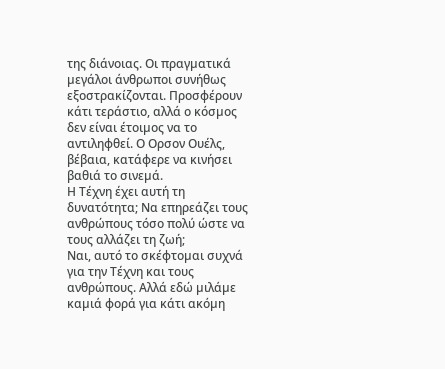της διάνοιας. Οι πραγµατικά µεγάλοι άνθρωποι συνήθως εξοστρακίζονται. Προσφέρουν κάτι τεράστιο, αλλά ο κόσµος δεν είναι έτοιµος να το αντιληφθεί. Ο Ορσον Ουέλς, βέβαια, κατάφερε να κινήσει βαθιά το σινεµά.
Η Τέχνη έχει αυτή τη δυνατότητα; Να επηρεάζει τους ανθρώπους τόσο πολύ ώστε να τους αλλάζει τη ζωή;
Ναι, αυτό το σκέφτοµαι συχνά για την Τέχνη και τους ανθρώπους. Αλλά εδώ µιλάµε καµιά φορά για κάτι ακόµη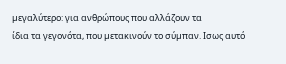µεγαλύτερο: για ανθρώπους που αλλάζουν τα
ίδια τα γεγονότα, που µετακινούν το σύµπαν. Ισως αυτό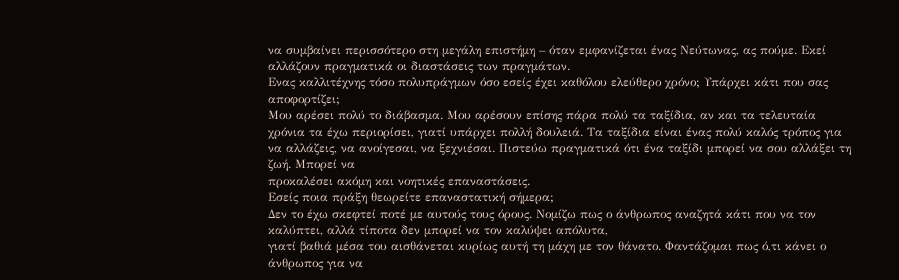να συµβαίνει περισσότερο στη µεγάλη επιστήµη – όταν εµφανίζεται ένας Νεύτωνας, ας πούµε. Εκεί
αλλάζουν πραγµατικά οι διαστάσεις των πραγµάτων.
Ενας καλλιτέχνης τόσο πολυπράγµων όσο εσείς έχει καθόλου ελεύθερο χρόνο; Υπάρχει κάτι που σας αποφορτίζει;
Μου αρέσει πολύ το διάβασµα. Μου αρέσουν επίσης πάρα πολύ τα ταξίδια, αν και τα τελευταία χρόνια τα έχω περιορίσει, γιατί υπάρχει πολλή δουλειά. Τα ταξίδια είναι ένας πολύ καλός τρόπος για να αλλάζεις, να ανοίγεσαι, να ξεχνιέσαι. Πιστεύω πραγµατικά ότι ένα ταξίδι µπορεί να σου αλλάξει τη ζωή. Μπορεί να
προκαλέσει ακόµη και νοητικές επαναστάσεις.
Εσείς ποια πράξη θεωρείτε επαναστατική σήµερα;
∆εν το έχω σκεφτεί ποτέ µε αυτούς τους όρους. Νοµίζω πως ο άνθρωπος αναζητά κάτι που να τον καλύπτει, αλλά τίποτα δεν µπορεί να τον καλύψει απόλυτα,
γιατί βαθιά µέσα του αισθάνεται κυρίως αυτή τη µάχη µε τον θάνατο. Φαντάζοµαι πως ό,τι κάνει ο άνθρωπος για να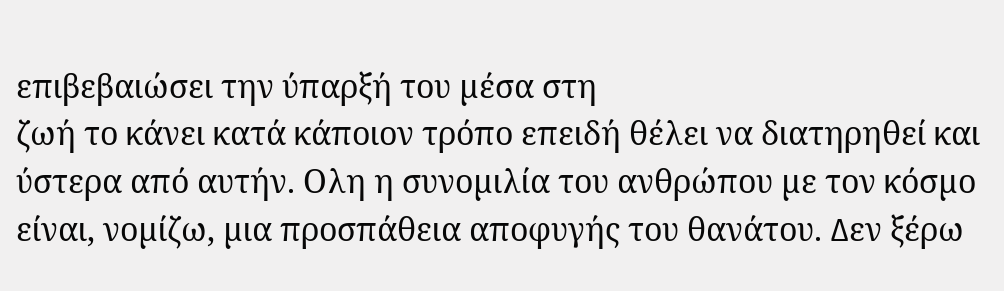επιβεβαιώσει την ύπαρξή του µέσα στη
ζωή το κάνει κατά κάποιον τρόπο επειδή θέλει να διατηρηθεί και ύστερα από αυτήν. Ολη η συνοµιλία του ανθρώπου µε τον κόσµο είναι, νοµίζω, µια προσπάθεια αποφυγής του θανάτου. ∆εν ξέρω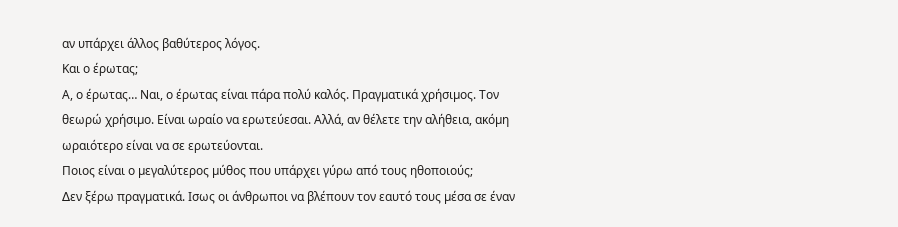αν υπάρχει άλλος βαθύτερος λόγος.
Και ο έρωτας;
Α, ο έρωτας… Ναι, ο έρωτας είναι πάρα πολύ καλός. Πραγµατικά χρήσιµος. Τον θεωρώ χρήσιµο. Είναι ωραίο να ερωτεύεσαι. Αλλά, αν θέλετε την αλήθεια, ακόµη ωραιότερο είναι να σε ερωτεύονται.
Ποιος είναι ο µεγαλύτερος µύθος που υπάρχει γύρω από τους ηθοποιούς;
∆εν ξέρω πραγµατικά. Ισως οι άνθρωποι να βλέπουν τον εαυτό τους µέσα σε έναν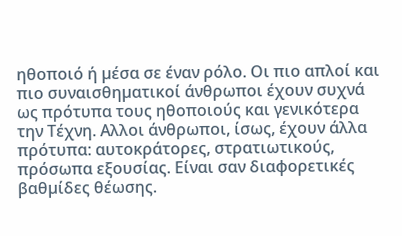ηθοποιό ή µέσα σε έναν ρόλο. Οι πιο απλοί και πιο συναισθηµατικοί άνθρωποι έχουν συχνά ως πρότυπα τους ηθοποιούς και γενικότερα την Τέχνη. Αλλοι άνθρωποι, ίσως, έχουν άλλα πρότυπα: αυτοκράτορες, στρατιωτικούς, πρόσωπα εξουσίας. Είναι σαν διαφορετικές βαθµίδες θέωσης.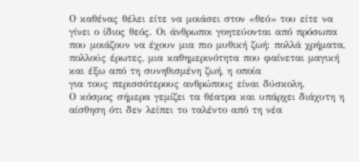Ο καθένας θέλει είτε να µοιάσει στον «θεό» του είτε να γίνει ο ίδιος θεός. Οι άνθρωποι γοητεύονται από πρόσωπα που µοιάζουν να έχουν µια πιο µυθική ζωή: πολλά χρήµατα, πολλούς έρωτες, µια καθηµερινότητα που φαίνεται µαγική και έξω από τη συνηθισµένη ζωή, η οποία
για τους περισσότερους ανθρώπους είναι δύσκολη.
Ο κόσµος σήµερα γεµίζει τα θέατρα και υπάρχει διάχυτη η αίσθηση ότι δεν λείπει το ταλέντο από τη νέα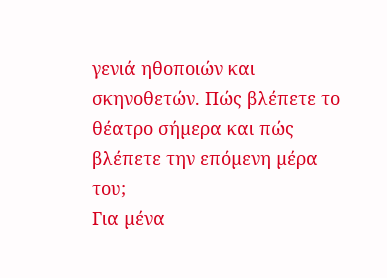γενιά ηθοποιών και σκηνοθετών. Πώς βλέπετε το θέατρο σήµερα και πώς βλέπετε την επόµενη µέρα του;
Για µένα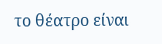το θέατρο είναι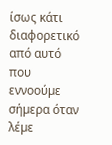ίσως κάτι διαφορετικό από αυτό που εννοούµε σήµερα όταν λέµε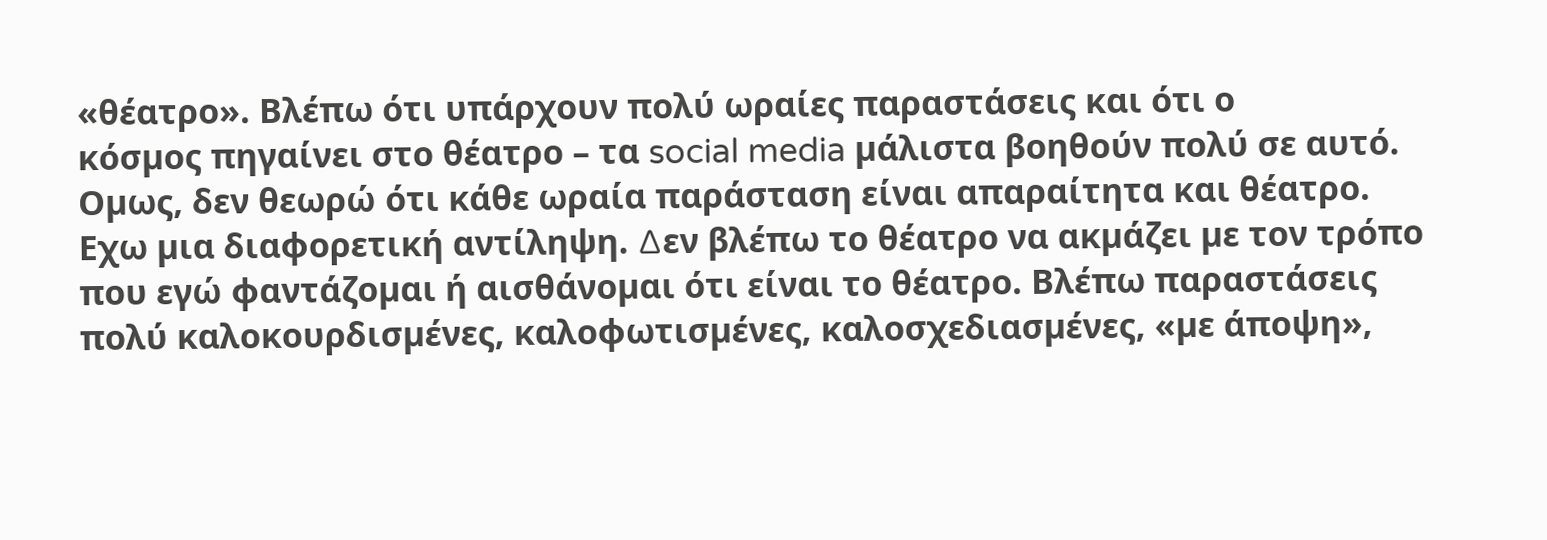«θέατρο». Βλέπω ότι υπάρχουν πολύ ωραίες παραστάσεις και ότι ο
κόσµος πηγαίνει στο θέατρο – τα social media µάλιστα βοηθούν πολύ σε αυτό. Οµως, δεν θεωρώ ότι κάθε ωραία παράσταση είναι απαραίτητα και θέατρο.
Εχω µια διαφορετική αντίληψη. ∆εν βλέπω το θέατρο να ακµάζει µε τον τρόπο που εγώ φαντάζοµαι ή αισθάνοµαι ότι είναι το θέατρο. Βλέπω παραστάσεις
πολύ καλοκουρδισµένες, καλοφωτισµένες, καλοσχεδιασµένες, «µε άποψη»,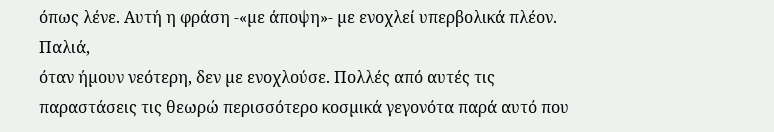όπως λένε. Αυτή η φράση -«µε άποψη»- µε ενοχλεί υπερβολικά πλέον. Παλιά,
όταν ήµουν νεότερη, δεν µε ενοχλούσε. Πολλές από αυτές τις παραστάσεις τις θεωρώ περισσότερο κοσµικά γεγονότα παρά αυτό που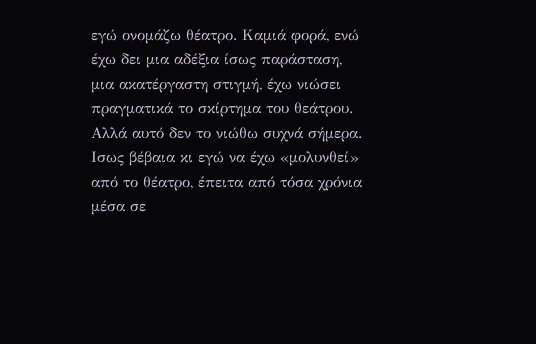εγώ ονοµάζω θέατρο. Καµιά φορά, ενώ έχω δει µια αδέξια ίσως παράσταση, µια ακατέργαστη στιγµή, έχω νιώσει πραγµατικά το σκίρτηµα του θεάτρου. Αλλά αυτό δεν το νιώθω συχνά σήµερα. Ισως βέβαια κι εγώ να έχω «µολυνθεί» από το θέατρο, έπειτα από τόσα χρόνια µέσα σε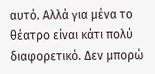αυτό. Αλλά για µένα το θέατρο είναι κάτι πολύ διαφορετικό. ∆εν µπορώ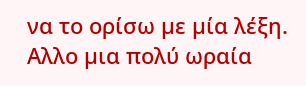να το ορίσω µε µία λέξη. Αλλο µια πολύ ωραία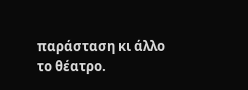παράσταση κι άλλο το θέατρο.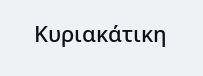Κυριακάτικη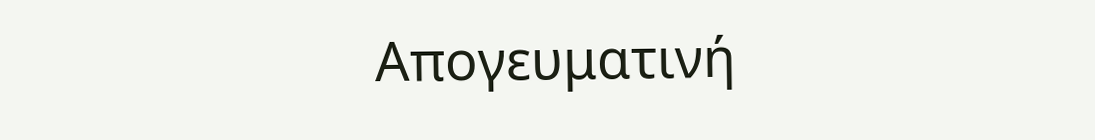Απογευματινή